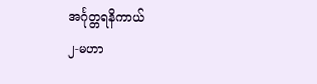အင်္ဂုတ္တရနိကာယ်
၂-မဟာ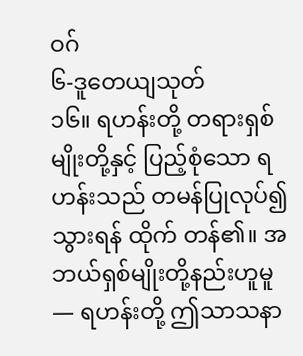ဝဂ်
၆-ဒူတေယျသုတ်
၁၆။ ရဟန်းတို့ တရားရှစ်မျိုးတို့နှင့် ပြည့်စုံသော ရဟန်းသည် တမန်ပြုလုပ်၍ သွားရန် ထိုက် တန်၏။ အဘယ်ရှစ်မျိုးတို့နည်းဟူမူ — ရဟန်းတို့ ဤသာသနာ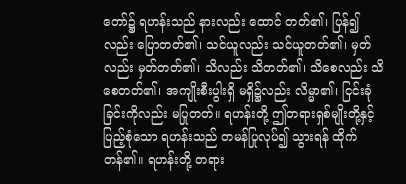တော်၌ ရဟန်းသည် နားလည်း ထောင် တတ်၏၊ ပြန်၍လည်း ပြောတတ်၏၊ သင်ယူလည်း သင်ယူတတ်၏၊ မှတ်လည်း မှတ်တတ်၏၊ သိလည်း သိတတ်၏၊ သိစေလည်း သိစေတတ်၏၊ အကျိုးစီးပွါးရှိ မရှိ၌လည်း လိမ္မာ၏၊ ငြင်းခုံခြင်းကိုလည်း မပြုတတ်။ ရဟန်းတို့ ဤတရားရှစ်မျိုးတို့နှင့် ပြည့်စုံသော ရဟန်းသည် တမန်ပြုလုပ်၍ သွားရန် ထိုက်တန်၏။ ရဟန်းတို့ တရား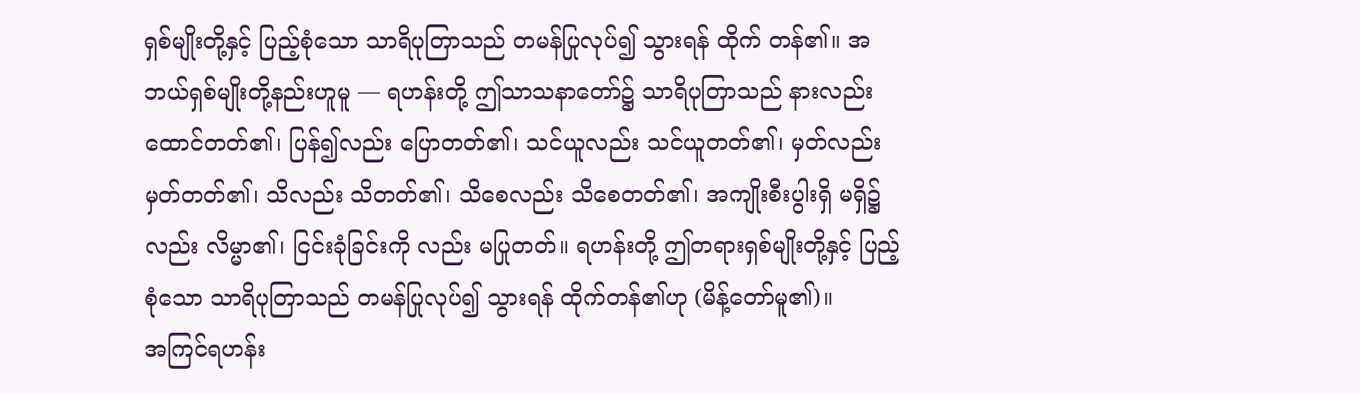ရှစ်မျိုးတို့နှင့် ပြည့်စုံသော သာရိပုတြာသည် တမန်ပြုလုပ်၍ သွားရန် ထိုက် တန်၏။ အဘယ်ရှစ်မျိုးတို့နည်းဟူမူ — ရဟန်းတို့ ဤသာသနာတော်၌ သာရိပုတြာသည် နားလည်း ထောင်တတ်၏၊ ပြန်၍လည်း ပြောတတ်၏၊ သင်ယူလည်း သင်ယူတတ်၏၊ မှတ်လည်း မှတ်တတ်၏၊ သိလည်း သိတတ်၏၊ သိစေလည်း သိစေတတ်၏၊ အကျိုးစီးပွါးရှိ မရှိ၌လည်း လိမ္မာ၏၊ ငြင်းခုံခြင်းကို လည်း မပြုတတ်။ ရဟန်းတို့ ဤတရားရှစ်မျိုးတို့နှင့် ပြည့်စုံသော သာရိပုတြာသည် တမန်ပြုလုပ်၍ သွားရန် ထိုက်တန်၏ဟု (မိန့်တော်မူ၏)။
အကြင်ရဟန်း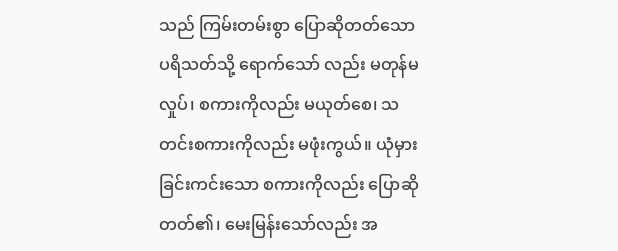သည် ကြမ်းတမ်းစွာ ပြောဆိုတတ်သော ပရိသတ်သို့ ရောက်သော် လည်း မတုန်မလှုပ်၊ စကားကိုလည်း မယုတ်စေ၊ သတင်းစကားကိုလည်း မဖုံးကွယ်။ ယုံမှားခြင်းကင်းသော စကားကိုလည်း ပြောဆိုတတ်၏၊ မေးမြန်းသော်လည်း အ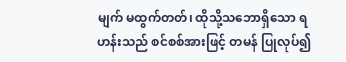မျက် မထွက်တတ်၊ ထိုသို့သဘောရှိသော ရဟန်းသည် စင်စစ်အားဖြင့် တမန် ပြုလုပ်၍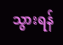သွားရန်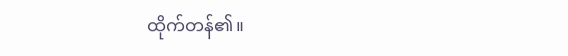ထိုက်တန်၏။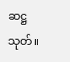ဆဋ္ဌသုတ်။